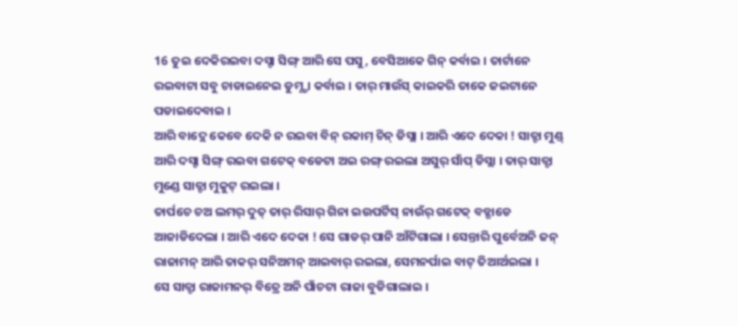16 ତୁଇ ଦେକିରଇବା ଦସ୍ଟା ସିଙ୍ଗ୍ ଆରି ସେ ପସୁ, ବେସିଆକେ ଗିନ୍ କର୍ବାଇ । ତାର୍ଟାନେ ରଇବାଟା ସବୁ ଚାଡାଇନେଇ ଡୁମ୍ଣ୍ଡା କର୍ବାଇ । ତାର୍ ମାଉଁସ୍ କାଇକରି ତାକେ ଜଇଟାନେ ପଡାଇଦେବାଇ ।
ଆରି ବାଦ୍ଲେ କେବେ ଦେକି ନ ରଇବା ବିନ୍ ରକାମ୍ ଚିନ୍ ଡିସ୍ଲା । ଆରି ଏଦେ ଦେକା ! ସାତ୍ଟା ମୁଣ୍ଡ୍ ଆରି ଦସ୍ଟା ସିଙ୍ଗ୍ ରଇବା ଗଟେକ୍ ବଡେଟା ଅଇ ରଙ୍ଗ୍ ରଇଲା ଅସୁର୍ ସାଁପ୍ ଡିସ୍ଲା । ତାର୍ ସାତ୍ଟା ମୁଣ୍ଡେ ସାତ୍ଟା ମୁକୁଟ୍ ରଇଲା ।
ତାର୍ପଚେ ଚଅ ଲମର୍ ଦୁତ୍ ତାର୍ ରିସାର୍ ଗିନା ଇଉପର୍ଟିସ୍ ନାଉଁର୍ ଗଟେକ୍ ବଡ୍ଗାଡେ ଆଜାଡିଦେଲା । ଆରି ଏଦେ ଦେକା ! ସେ ଗାଡର୍ ପାନି ଆଁଟିଗାଲା । ସେନ୍ତାରି ପୁର୍ବେଅନି ଜନ୍ ରାଜାମନ୍ ଆରି ତାକର୍ ସନିଅମନ୍ ଆଇବାର୍ ରଇଲା, ସେମନର୍ପାଇ ବାଟ୍ ତିଆର୍ଅଇଲା ।
ସେ ସାତ୍ଟା ରାଜାମନର୍ ବିତ୍ରେ ଅନି ପାଁଚଟା ରାଜା ବୁଡିଗାଲାଇ ।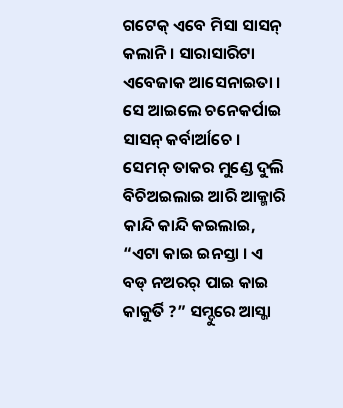ଗଟେକ୍ ଏବେ ମିସା ସାସନ୍ କଲାନି । ସାରାସାରିଟା ଏବେଜାକ ଆସେନାଇତା । ସେ ଆଇଲେ ଚନେକର୍ପାଇ ସାସନ୍ କର୍ବାର୍ଆଚେ ।
ସେମନ୍ ତାକର ମୁଣ୍ଡେ ଦୁଲି ବିଚିଅଇଲାଇ ଆରି ଆକ୍ମାରି କାନ୍ଦି କାନ୍ଦି କଇଲାଇ, “ଏଟା କାଇ ଇନସ୍ତା । ଏ ବଡ୍ ନଅରର୍ ପାଇ କାଇ କାକୁର୍ତି ?” ସମ୍ଦୁରେ ଆସ୍ଜା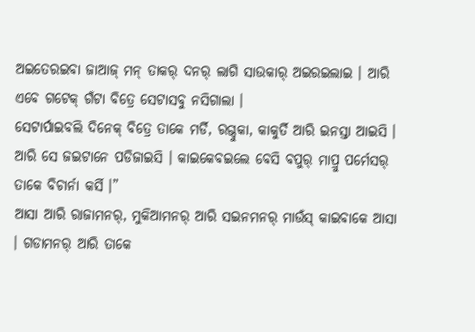ଅଇତେରଇବା ଜାଆଜ୍ ମନ୍ ତାକର୍ ଦନର୍ ଲାଗି ସାଉକାର୍ ଅଇରଇଲାଇ । ଆରି ଏବେ ଗଟେକ୍ ଗଁଟା ବିତ୍ରେ ସେଟାସବୁ ନସିଗାଲା ।
ସେଟାର୍ପାଇବଲି ଦିନେକ୍ ବିତ୍ରେ ତାକେ ମର୍ଡି, ରଗ୍ଦୁକା, କାକୁର୍ତି ଆରି ଇନସ୍ତା ଆଇସି । ଆରି ସେ ଜଇଟାନେ ପଡିଜାଇସି । କାଇକେବଇଲେ ବେସି ବପୁର୍ ମାପ୍ରୁ ପର୍ମେସର୍ ତାକେ ବିଚାର୍ନା କର୍ସି ।”
ଆସା ଆରି ରାଜାମନର୍, ମୁକିଆମନର୍ ଆରି ସଇନମନର୍ ମାଉଁସ୍ କାଇବାକେ ଆସା । ଗଡାମନର୍ ଆରି ତାକେ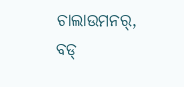ଚାଲାଉମନର୍, ବଡ୍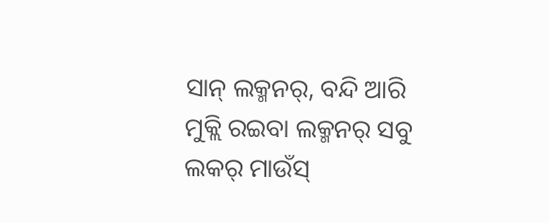ସାନ୍ ଲକ୍ମନର୍, ବନ୍ଦି ଆରି ମୁକ୍ଲି ରଇବା ଲକ୍ମନର୍ ସବୁ ଲକର୍ ମାଉଁସ୍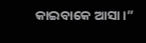କାଇବାକେ ଆସା ।”